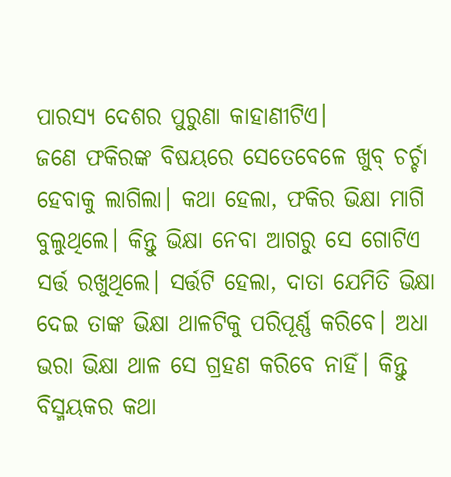ପାରସ୍ୟ ଦେଶର ପୁରୁଣା କାହାଣୀଟିଏ।
ଜଣେ ଫକିରଙ୍କ ବିଷୟରେ ସେତେବେଳେ ଖୁବ୍ ଚର୍ଚ୍ଚା ହେବାକୁ ଲାଗିଲା। କଥା ହେଲା, ଫକିର ଭିକ୍ଷା ମାଗି ବୁଲୁଥିଲେ। କିନ୍ତୁ ଭିକ୍ଷା ନେବା ଆଗରୁ ସେ ଗୋଟିଏ ସର୍ତ୍ତ ରଖୁଥିଲେ। ସର୍ତ୍ତଟି ହେଲା, ଦାତା ଯେମିତି ଭିକ୍ଷା ଦେଇ ତାଙ୍କ ଭିକ୍ଷା ଥାଳଟିକୁ ପରିପୂର୍ଣ୍ଣ କରିବେ। ଅଧା ଭରା ଭିକ୍ଷା ଥାଳ ସେ ଗ୍ରହଣ କରିବେ ନାହିଁ। କିନ୍ତୁ ବିସ୍ମୟକର କଥା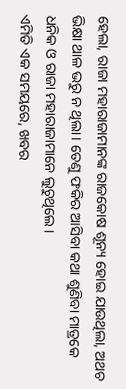ହେଲା, ରାଜା ମହାରାଜାମାନଙ୍କ ରାଜକୋଷ ଶୂନ୍ୟ ହୋଇ ଯାଉଥିଲା, ଅଥଚ ଭିକ୍ଷା ଥାଳ ଭରୁ ନ ଥିଲା। ତେଣୁ ଫକିର ଆସିବା କଥା ଶୁଣିବା ମାତ୍ରକେ ଧନିକ ଓ ରାଜା ମହାରାଜାମାନେ ଲୁଚୁଥିଲେ।
ଏମିତି ଏକ ସମୟରେ, ଖବର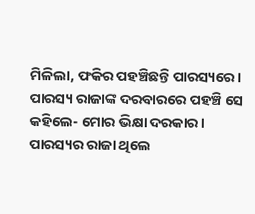ମିଳିଲା, ଫକିର ପହଞ୍ଚିଛନ୍ତି ପାରସ୍ୟରେ। ପାରସ୍ୟ ରାଜାଙ୍କ ଦରବାରରେ ପହଞ୍ଚି ସେ କହିଲେ- ମୋର ଭିକ୍ଷା ଦରକାର।
ପାରସ୍ୟର ରାଜା ଥିଲେ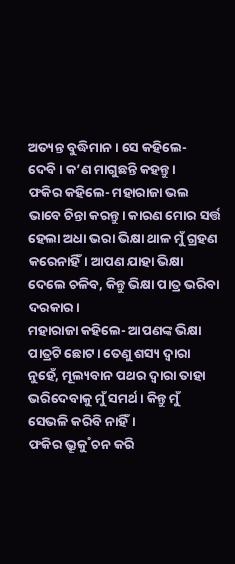ଅତ୍ୟନ୍ତ ବୁଦ୍ଧିମାନ। ସେ କହିଲେ- ଦେବି। କ’ଣ ମାଗୁଛନ୍ତି କହନ୍ତୁ।
ଫକିର କହିଲେ- ମହାରାଜା ଭଲ ଭାବେ ଚିନ୍ତା କରନ୍ତୁ। କାରଣ ମୋର ସର୍ତ୍ତ ହେଲା ଅଧା ଭରା ଭିକ୍ଷା ଥାଳ ମୁଁ ଗ୍ରହଣ କରେନାହିଁ। ଆପଣ ଯାହା ଭିକ୍ଷା ଦେଲେ ଚଳିବ, କିନ୍ତୁ ଭିକ୍ଷା ପାତ୍ର ଭରିବା ଦରକାର।
ମହାରାଜା କହିଲେ- ଆପଣଙ୍କ ଭିକ୍ଷା ପାତ୍ରଟି ଛୋଟ। ତେଣୁ ଶସ୍ୟ ଦ୍ବାରା ନୁହେଁ, ମୂଲ୍ୟବାନ ପଥର ଦ୍ବାରା ତାହା ଭରିଦେବାକୁ ମୁଁ ସମର୍ଥ। କିନ୍ତୁ ମୁଁ ସେଭଳି କରିବି ନାହିଁ।
ଫକିର ଭ୍ରୂକୁ˚ଚନ କରି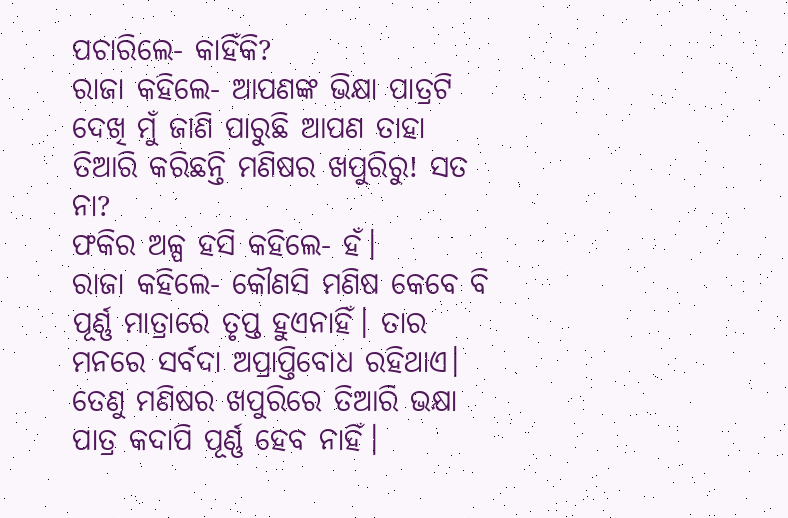ପଚାରିଲେ- କାହିଁକି?
ରାଜା କହିଲେ- ଆପଣଙ୍କ ଭିକ୍ଷା ପାତ୍ରଟି ଦେଖି ମୁଁ ଜାଣି ପାରୁଛି ଆପଣ ତାହା ତିଆରି କରିଛନ୍ତି ମଣିଷର ଖପୁରିରୁ! ସତ ନା?
ଫକିର ଅଳ୍ପ ହସି କହିଲେ- ହଁ।
ରାଜା କହିଲେ- କୌଣସି ମଣିଷ କେବେ ବି ପୂର୍ଣ୍ଣ ମାତ୍ରାରେ ତୃପ୍ତ ହୁଏନାହିଁ। ତାର ମନରେ ସର୍ବଦା ଅପ୍ରାପ୍ତିବୋଧ ରହିଥାଏ। ତେଣୁ ମଣିଷର ଖପୁରିରେ ତିଆରି ଭକ୍ଷା ପାତ୍ର କଦାପି ପୂର୍ଣ୍ଣ ହେବ ନାହିଁ।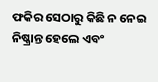ଫକିର ସେଠାରୁ କିଛି ନ ନେଇ ନିଷ୍କ୍ରାନ୍ତ ହେଲେ ଏବଂ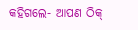କହିଗଲେ- ଆପଣ ଠିକ୍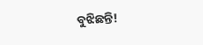ବୁଝିଛନ୍ତି!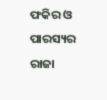ଫକିର ଓ ପାରସ୍ୟର ରାଜା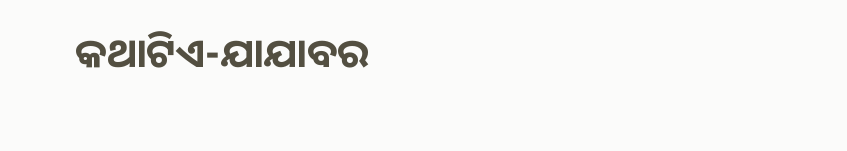କଥାଟିଏ-ଯାଯାବର